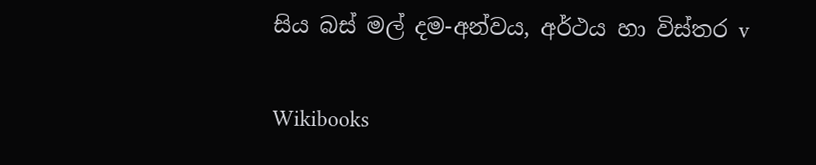සිය බස් මල් දම-අන්වය, අර්ථය හා විස්තර v

Wikibooks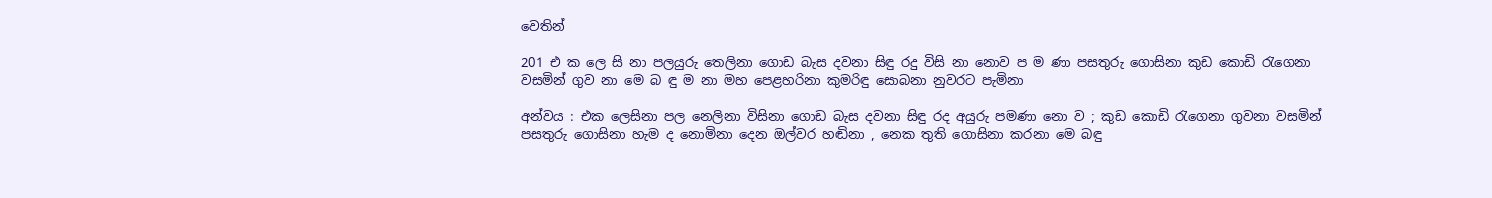වෙතින්

201 එ ක ලෙ සි නා පලයුරු තෙලිනා ගොඩ බැස දවනා සිඳු රදු විසි නා නොව ප ම ණා පසතුරු ගොසිනා කුඩ කොඩි රැගෙනා වසමින් ගුව නා මෙ බ ඳු ම නා මහ පෙළහරිනා කුමරිඳු සොබනා නුවරට පැමිනා

අන්වය : එක ලෙසිනා පල නෙලිනා විසිනා ගොඩ බැස දවනා සිඳු රද අයුරු පමණා නො ව ; කුඩ කොඩි රැගෙනා ගුවනා වසමින් පසතුරු ගොසිනා හැම ද නොමිනා දෙන ඔල්වර හඬිනා , නෙක තුති ගොසිනා කරනා මෙ බඳු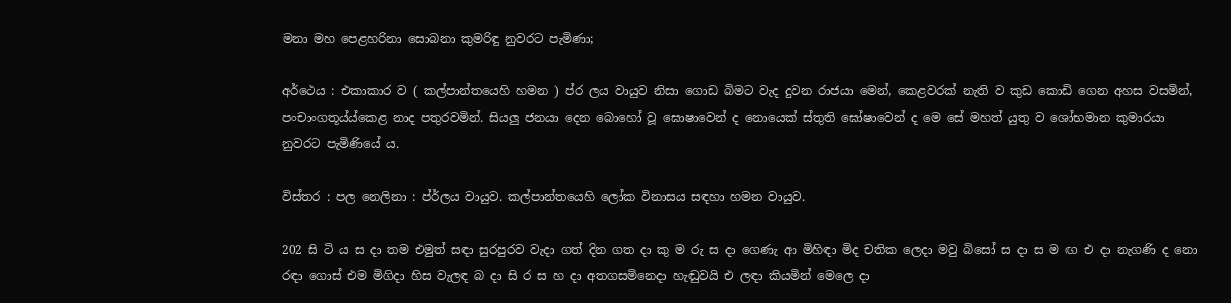මනා මහ පෙළහරිනා සොබනා කුමරිඳු නුවරට පැමිණා;

අර්ථෙය : එකාකාර ව ( කල්පාන්තයෙහි හමන ) ප්ර ලය වායුව නිසා ගොඩ බිමට වැද දුවන රාජයා මෙන්, කෙළවරක් නැති ව කුඩ කොඩි ගෙන අහස වසමින්, පංචාංගතූය්ය්කෙළ නාද පතුරවමින්. සියලු ජනයා දෙන බොහෝ වූ ඝොෂාවෙන් ද නොයෙක් ස්තුති ඝෝෂාවෙන් ද මෙ සේ මහත් යුතු ව ශෝභමාන කුමාරයා නුවරට පැමිණියේ ය.

විස්තර : පල නෙලිනා : ප්ර්ලය වායුව. කල්පාන්තයෙහි ලෝක විනාසය සඳහා හමන වායුව.

202 සි ටි ය ස දා තම එමුත් සඳා සුරපුරව වැදා ගත් දින ගත දා කු ම රු ස දා ගෙණැ ආ මිහිඳා මිද චතික ලෙදා මවු බිසෝ ස දා ස ම ඟ එ දා නැගණි ද නො රඳා ගොස් එම මිගිදා හිස වැලඳ බ දා සි ර ස හ දා අතගසමිනෙදා හැඬුවයි එ ලඳා කියමින් මෙලෙ දා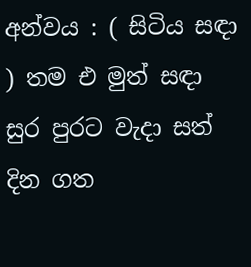අන්වය : ( සිටිය සඳා ) තම එ මුත් සඳා සුර පුරට වැදා සත් දින ගත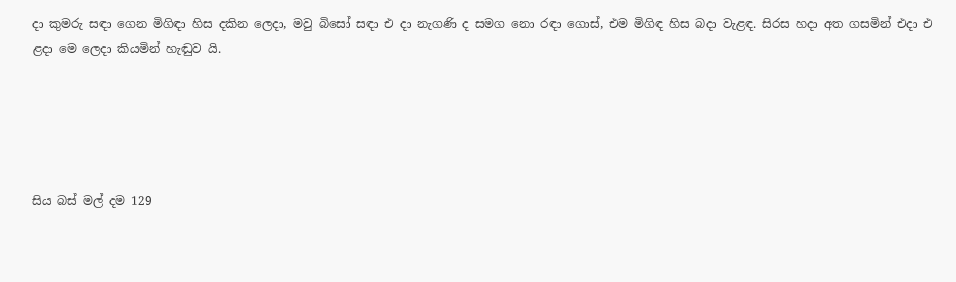දා කුමරු සඳා ගෙන මිගිඳා හිස දකින ලෙදා, මවු බිසෝ සඳා එ දා නැගණි ද සමග නො රඳා ගොස්, එම මිගිඳ හිස බදා වැළඳ. සිරස හදා අත ගසමින් එදා එ ළදා මෙ ලෙදා කියමින් හැඬුව යි.





සිය බස් මල් දම 129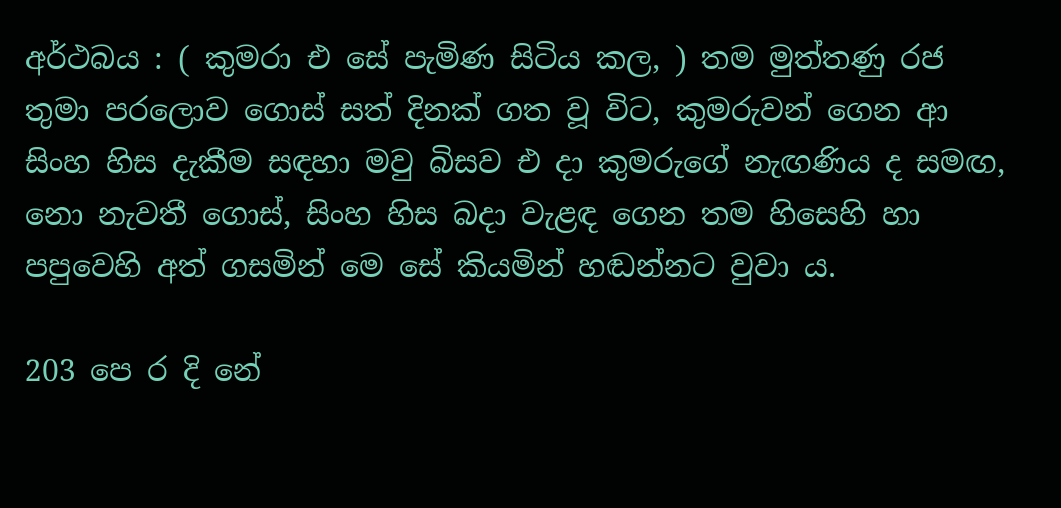අර්ථබය : ( කුමරා එ සේ පැමිණ සිටිය කල, ) තම මුත්තණු රජ තුමා පරලොව ගොස් සත් දිනක් ගත වූ විට, කුමරුවන් ගෙන ආ සිංහ හිස දැකීම සඳහා මවු බිසව එ දා කුමරුගේ නැඟණිය ද සමඟ, නො නැවතී ගොස්, සිංහ හිස බදා වැළඳ ගෙන තම හිසෙහි හා පපුවෙහි අත් ගසමින් මෙ සේ කියමින් හඬන්නට වුවා ය.

203 පෙ ර දි නේ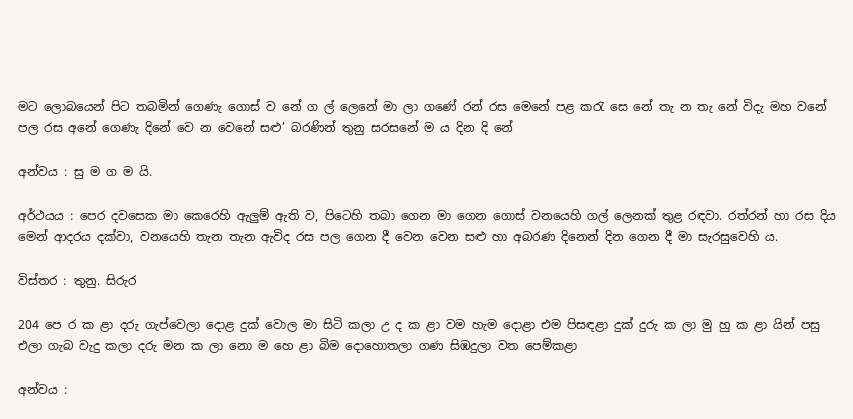මට ලොබයෙන් පිට තබමින් ගෙණැ ‍ගොස් ව නේ ග ල් ලෙනේ මා ලා ගණේ රන් රස මෙනේ පළ කරැ සෙ නේ තැ න තැ නේ විදැ මහ වනේ පල රස අනේ ගෙණැ දිනේ වෙ න වෙනේ සළු’ බරණින් තුනු සරසනේ ම ය දින දි නේ

අන්වය : සු ම ග ම යි.

අර්ථයය : පෙර දවසෙක මා කෙරෙහි ඇලුම් ඇති ව, පිටෙහි තබා ගෙන මා ගෙන ගොස් වනයෙහි ගල් ලෙනක් තුළ රඳවා. රත්රන් හා රස දිය මෙන් ආදරය දක්වා, වනයෙහි තැන තැන ඇවිද රස පල ගෙන දී වෙන වෙන සළු හා අබරණ දිනෙන් දින ගෙන දී මා සැරසුවෙහි ය.

විස්තර : තුනු. සිරුර

204 පෙ ර ක ළා දරු ගැප්වෙලා දොළ දුක් වොල මා සිටි කලා උ ද ක ළා වම හැම දොළා එම පිසඳළා දුක් දුරු ක ලා මු හු ක ළා යින් පසු එලා ගැබ වැදු කලා දරු මන ක ලා නො ම හෙ ළා බිම දොහොතලා ගණ සිඹදුලා වත පෙම්කළා

අන්වය :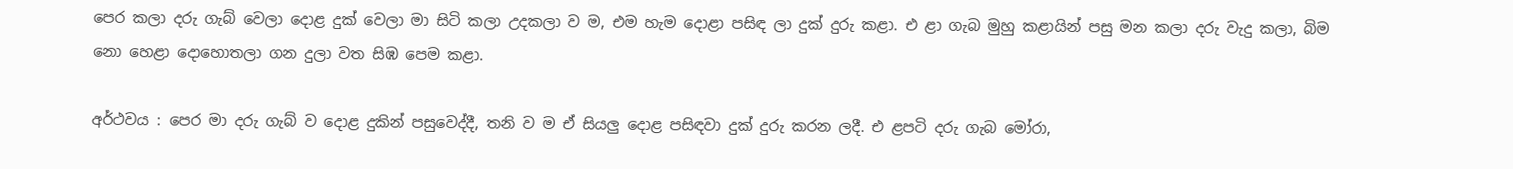පෙර කලා දරු ගැබ් වෙ‍ලා දොළ දුක් වෙලා මා සිටි කලා උදකලා ව ම, එම හැම දොළා පසිඳ ලා දුක් දුරු කළා. එ ළා ගැබ මුහු කළායින් පසු මන කලා දරු වැදු කලා, බිම නො හෙළා දොහොතලා ගන දුලා වත සිඹ පෙම කළා.

අර්ථවය : පෙර මා දරු ගැබ් ව දොළ දුකින් පසුවෙද්දී, තනි ව ම ඒ සියලු දොළ පසිඳවා දුක් දුරු කරන ලදී. එ ළපටි දරු ගැබ මෝරා,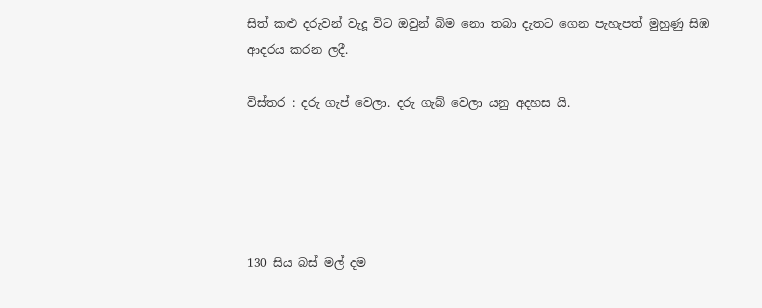සිත් කළු දරුවන් වැදූ විට ඔවුන් බිම නො තබා දැතට ගෙන පැහැපත් මුහුණු සිඹ ආදරය කරන ලදී.

විස්තර : දරු ගැප් වෙලා. දරු ගැබ් වෙලා යනු අදහස යි.





130 සිය බස් මල් දම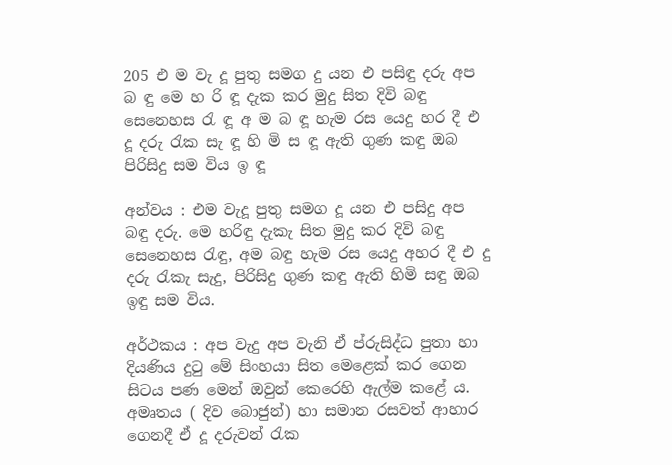205 එ ම වැ දූ පුතු සමග දු යන එ පසිඳු දරු අප බ ඳු මෙ හ රි ඳූ දැක කර මුදු සිත දිවි බඳු සෙනෙහස රැ ඳූ අ ම බ ඳූ හැම රස යෙදු හර දී එ දූ දරු රැක සැ ඳූ හි මි ස ඳූ ඇති ගුණ කඳු ඔබ පිරිසිදු සම විය ඉ ඳූ

අන්වය : එම වැදූ පුතු සමග දූ යන එ පසිදු අප බඳු දරු. මෙ හරිඳු දැකැ සිත මුදු කර දිවි බඳු සෙනෙහස රැඳු, අම බඳු හැම රස යෙදු අහර දී එ දු දරු රැකැ සැදු, පිරිසිදු ගුණ කඳු ඇති හිමි සඳු ඔබ ඉඳු සම විය.

අර්ථකය : අප වැදු අප වැනි ‍ඒ ප්රුසිද්ධ පුතා හා දියණිය දුටු මේ සිංහයා සිත මෙළෙක් කර ගෙන සිටය පණ මෙන් ඔවුන් කෙරෙහි ඇල්ම කළේ ය. අමෘතය ( දිව බොජුන්) හා සමාන රසවත් ආහාර ගෙනදී ඒ දූ දරුවන් රැක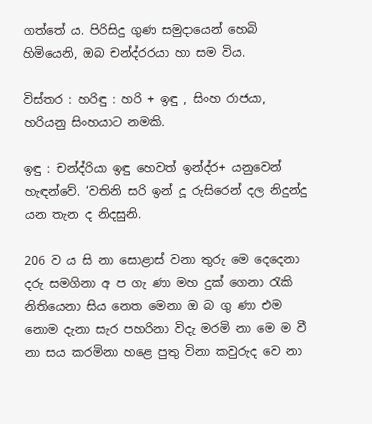ගත්තේ ය. පිරිසිදු ගුණ සමුදායෙන් හෙබි හිමියෙනි, ඔබ චන්ද්රරයා හා සම විය.

විස්තර : හරිඳු : හරි + ඉඳු , සිංහ රාජයා, හරියනු සිංහයාට නමකි.

ඉඳු : චන්ද්රියා ඉඳු හෙවත් ඉන්ද්ර+ යනුවෙන් හැඳන්වේ. ‘වතිනි සරි ඉන් දූ රුසිරෙන් දල නිදුන්දු යන තැන ද නිදසුනි.

206 ව ය සි නා සොළාස් වනා තුරු මෙ දෙදෙනා දරු සමගිනා අ ප ගැ ණා මහ දුක් ගෙනා රැකි නිතියෙනා සිය නෙත මෙනා ඔ බ ගු ණා එම නොම දැනා සැර පහරිනා විදැ මරමි නා මෙ ම වී නා සය කරමිනා හළෙ පුතු විනා කවුරුද වෙ නා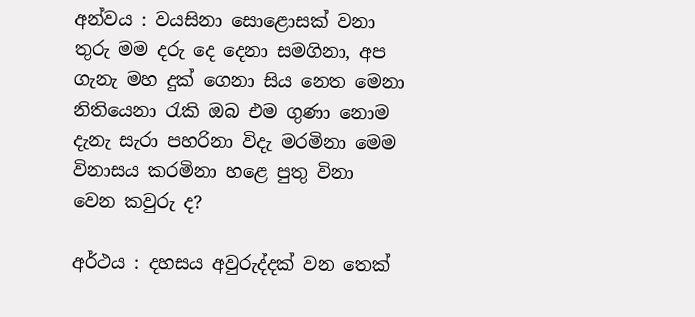අන්වය : වයසිනා සොළොසක් වනා තුරු මම දරු දෙ දෙනා සමගිනා, අප ගැනැ මහ දුක් ගෙනා සිය නෙත මෙනා නිතියෙනා රැකි ඔබ එම ගුණා නොම දැනැ සැරා පහරිනා විදැ මරමිනා මෙම විනාසය කරමිනා හළෙ පුතු විනා වෙන කවුරු ද?

අර්ථය : දහසය අවුරුද්දක් වන තෙක්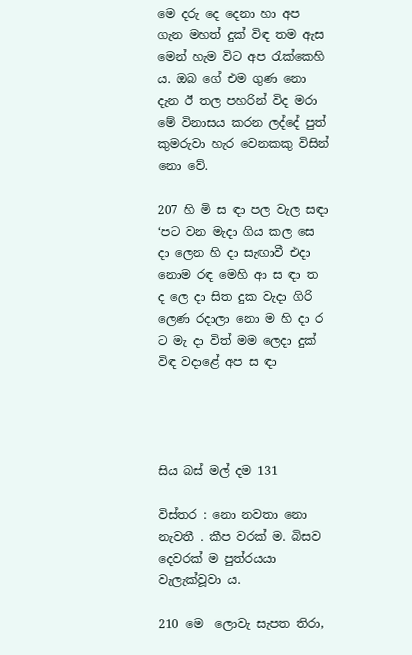මෙ දරු දෙ දෙනා හා අප ගැන මහත් දුක් විඳ තම ඇස මෙන් හැම විට අප රැක්කෙහි ය. ඔබ ගේ එම ගුණ නො දැන ඊ තල පහරින් විද මරා මේ විනාසය කරන ලද්දේ පුත් කුමරුවා හැර වෙනකකු විසින් නො වේ.

207 හි මි ස ඳා පල වැල සඳා ‘පට වන මැදා ගිය කල‍ සෙ දා ලෙන හි දා සැඟාවී එදා නොම රඳ මෙහි ආ ස ඳා ත ද ලෙ දා සිත දුක වැදා ගිරි ලෙණ රදාලා නො ම හි දා ර ට මැ දා විත් මම ලෙදා දුක් විඳ වදාළේ අප ස ඳා




සිය බස් මල් දම 131

විස්තර : නො නවතා නො නැවතී . කීප වරක් ම. බිසව දෙවරක් ම පුත්රයයා වැලැක්වූවා ය.

210 මෙ ‍ ලොවැ සැපත තිරා,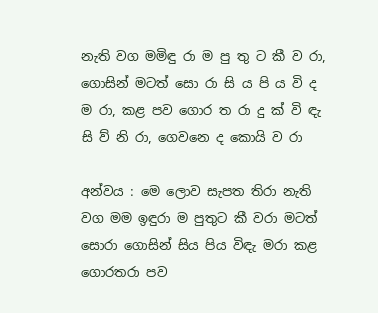නැති වග මමිඳු රා ම පු තු ‍ට කී ව රා, ගොසින් මටත් සො රා සි ය පි ය වි ද ම රා, කළ පව ගොර ත රා දු ක් වි ඳැ සි ව් නි රා, ගෙවනෙ ද කොයි ව රා

අන්වය : මෙ ලොව සැපත තිරා නැති වග මම ඉඳුරා ම පුතුට කී වරා මටත් සොරා ගොසින් සිය පිය විඳැ මරා කළ ගොරතරා පව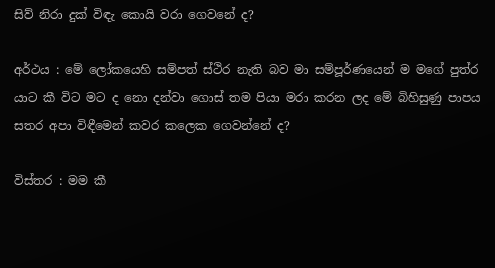සිව් නිරා දුක් විඳැ කොයි වරා ගෙවනේ ද?

අර්ථය : මේ ලෝකයෙහි සම්පත් ස්ථිර නැති බව මා සම්පූර්ණයෙන් ම ම‍ගේ පුත්ර යාට කී විට මට ද නො දන්වා ගොස් තම පියා මරා කරන ලද මේ බිහිසුණු පාපය සතර අපා විඳීමෙන් කවර කලෙක ගෙවන්නේ ද?

විස්තර : මම කී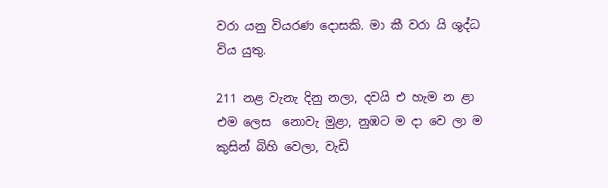වරා යනු වියරණ දොසකි. මා කී වරා යි ශුද්ධ විය යුතු.

211 නළ වැනැ දිනු නලා, දවයි එ හැම න ළා එම ලෙස ‍ නොවැ මුළා, නුඹට ම දා වෙ ලා ම කුසින් බිහි වෙලා, වැඩි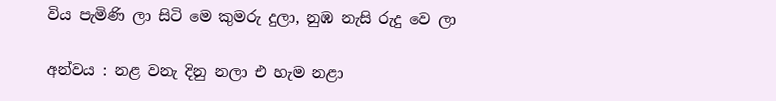විය පැමිණි ලා සිටි මෙ කුමරු දුලා, නුඹ නැසි රුදු වෙ ලා

අන්වය : නළ වනැ දිනු නලා එ හැම නළා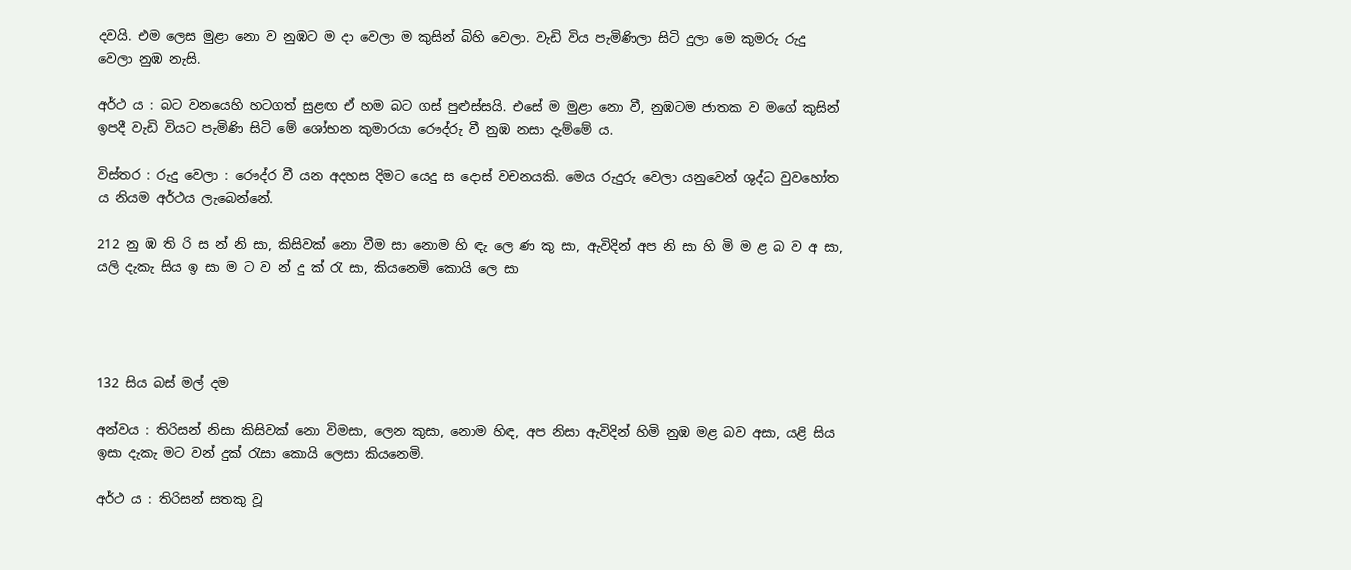දවයි. එම ලෙස මුළා නො ව නුඹට ම දා වෙලා ම කුසින් බිහි වෙලා. වැඩි විය පැමිණිලා සිටි දුලා මෙ කුමරු රුදු වෙලා නුඹ නැසි.

අර්ථ ය : බට වනයෙහි හටගත් සුළඟ ඒ හම බට ගස් පුළුස්සයි. එසේ ම මුළා නො වී, නුඹටම ජාතක ව මගේ කුසින් ඉපදී වැඩි වියට පැමිණි සිටි මේ ශෝභන ‍කුමාරයා රෞද්රු වී නුඹ නසා දැම්මේ ය.

විස්තර : රුදු වෙලා : රෞද්ර වී යන අදහස දිමට යෙදු ස දොස් වචනයකි. මෙය රුදුරු වෙලා යනුවෙන් ශුද්ධ වුවහෝත ය නියම අර්ථය ලැබෙන්නේ.

212 නු ඹ ති රි ස න් නි සා, කිසිවක් නො වීම සා නොම හි ඳැ ලෙ ණ කු සා, ඇවිදින් අප නි සා හි මි ම ළ බ ව අ සා, යලි දැකැ සිය ඉ සා ම ට ව න් දු ක් රැ සා, කියනෙමි කොයි ලෙ සා




132 සිය බස් මල් දම

අන්වය : තිරිසන් නිසා කිසිවක් නො විමසා, ලෙන කුසා, නොම හිඳ, අප නිසා ඇවිදින් හිමි නුඹ මළ බව අසා, යළි සිය ඉසා දැකැ මට වන් දුක් රැසා කොයි ලෙසා කියනෙමි.

අර්ථ ය : තිරිසන් සතකු වූ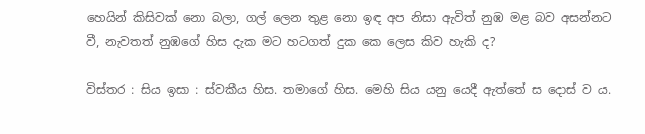හෙයින් කිසිවක් නො බලා, ගල් ලෙන තුළ නො ඉඳ අප නිසා ඇවිත් නුඹ මළ බව අසන්නට වී, නැවතත් නු‍ඹගේ හිස දැක මට හටගත් දුක කෙ ලෙස කිව හැකි ද?

විස්තර : සිය ඉසා : ස්වකීය හිස. තමාගේ හිස. මෙහි සිය යනු යෙදී ඇත්තේ ස දොස් ව ය.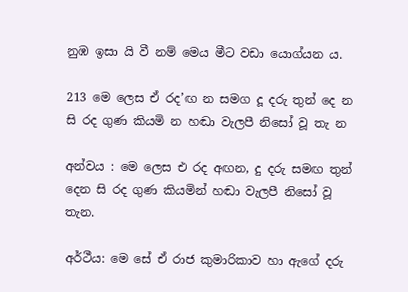නුඹ ඉසා යි වී නම් මෙය මීට වඩා යොග්යන ය.

213 මෙ ලෙස ඒ රද’ඟ න සමග දූ දරු තුන් දෙ න සි රද ගුණ කියමි න හඬා වැලපී නිසෝ වූ තැ න

අන්වය : මෙ ලෙස එ රද අඟන, දු දරු සමඟ තුන් දෙන සි රද ගුණ කියමින් හඬා වැලපී ‍නිසෝ වූ තැන.

අර්ථීය: මෙ සේ ‍ඒ රාජ කුමාරිකාව හා ඇගේ දරු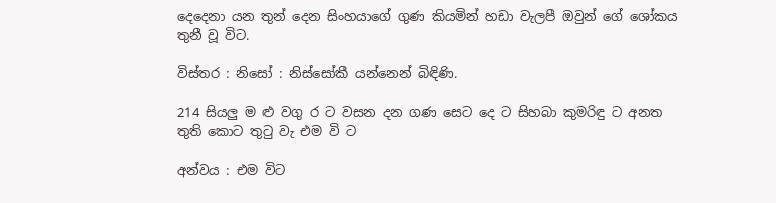දෙදෙනා යන තුන් දෙන සිංහයාගේ ගුණ කියමින් හඩා වැලපී ඔවුන් ගේ ශෝකය තුනී වූ විට.

විස්තර : නිසෝ : නිස්සෝකී යන්නෙන් බිඳිණි.

214 සියලු ම ළු වගු ර ට වසන දන ගණ සෙට දෙ ට සිහබා කුමරිඳු ට අනත තුති කොට තුටු වැ එම වි ට

අන්වය : එම විට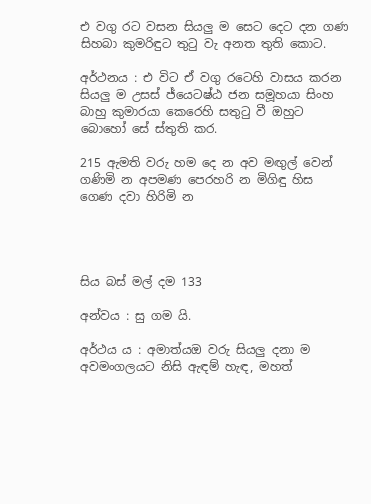එ වගු රට වසන සියලු ම සෙට දෙට දන ගණ සිහබා කුමරිඳුට තුටු වැ අනත තුති කොට.

අර්ථනය : එ විට ඒ වගු රටෙහි වාසය කරන සියලු ම උසස් ජ්යෙටෂ්ඨ ජන සමූහයා සිංහ බාහු කුමාරයා කෙරෙහි සතුටු වී ඔහුට බොහෝ සේ ස්තුති කර.

215 ඇමති වරු හම දෙ න අව මඟුල් වෙන් ගණිමි න අපමණ පෙරහරි න මිගිඳු හිස ගෙණ දවා හිරිමි න




සිය බස් මල් දම 133

අන්වය : සු ගම යි.

අර්ථය ය : අමාත්යඔ වරු සියලු දනා ම අවමංගලයට නිසි ඇඳම් හැඳ, මහත්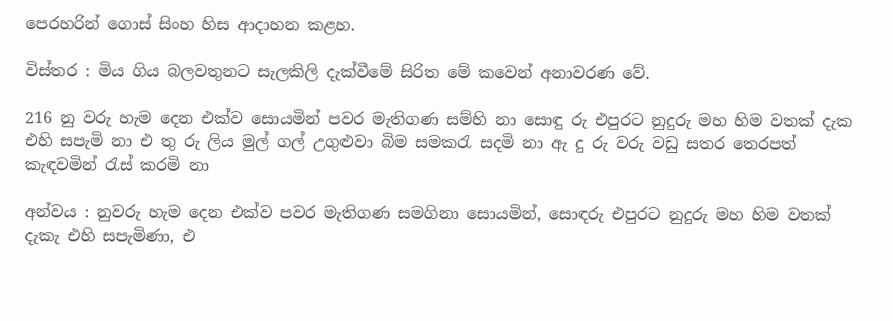පෙරහරින් ගොස් සිංහ හිස ආදාහන කළහ.

විස්තර : මිය ගිය බලවතුනට සැලකිලි දැක්වීමේ සිරිත මේ කවෙන් අනාවරණ වේ.

216 නු වරු හැම දෙන එක්ව සොයමින් පවර මැතිගණ සම්හි නා සොඳු රු එපුරට නුදුරු මහ හිම වතක් දැක එහි සපැමි නා එ තු රු ලිය මුල් ගල් උගුළුවා බිම සමකරැ සදමි නා ඇ දු රු වරු වඩු සතර තෙරපත් කැඳවමින් රැස් කරමි නා

අන්වය : නුවරු හැම දෙන එක්ව පවර මැතිගණ සමගිනා සොයමින්, සොඳරු එපුරට නුදුරු මහ හිම වතක් දැකැ එහි සපැමිණා, එ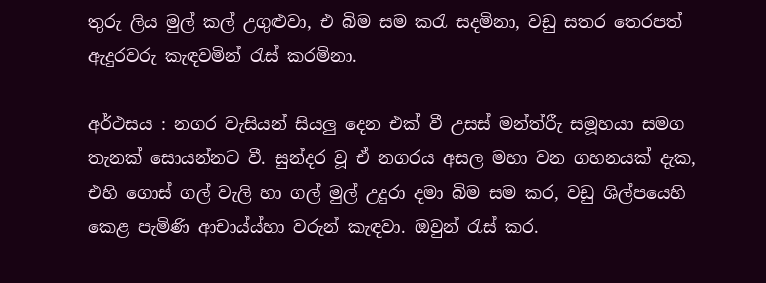තුරු ලිය මුල් කල් උගුළුවා, එ බිම සම කරැ සදමිනා, වඩු සතර තෙරපත් ඇදුරවරු කැඳවමින් රැස් කරමිනා.

අර්ථසය : නගර වැසියන් සියලු දෙන එක් වී උසස් මන්ත්රීැ සමූහයා සමග තැනක් සොයන්නට වී. සුන්දර වූ ඒ නගරය අසල මහා වන ගහනයක් දැක, එහි ගොස් ගල් වැලි හා ගල් මුල් උදුරා දමා බිම සම කර, වඩු ශිල්පයෙහි කෙළ පැමිණි ආචාය්ය්හා වරුන් කැඳවා. ඔවුන් රැස් කර.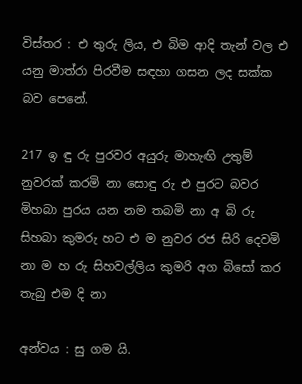විස්තර : එ තුරු ලිය, එ බිම ආදි තැන් වල එ යනු මාත්රා පිරවීම සඳහා ගසන ලද සක්ක බව පෙනේ.

217 ඉ ඳු රු පුරවර අයුරු මාහැඟි උතුම් නුවරක් කරමි නා සොඳු රු එ පුරට බවර මිහබා පුරය යන නම තබමි නා අ බි රු සිහබා කුමරු හට එ ම නුවර රජ සිරි දෙවමි නා ම හ රු සිහවල්ලිය කුමරි අග බිසෝ කර තැබු එම දි නා

අන්වය : සු ගම යි.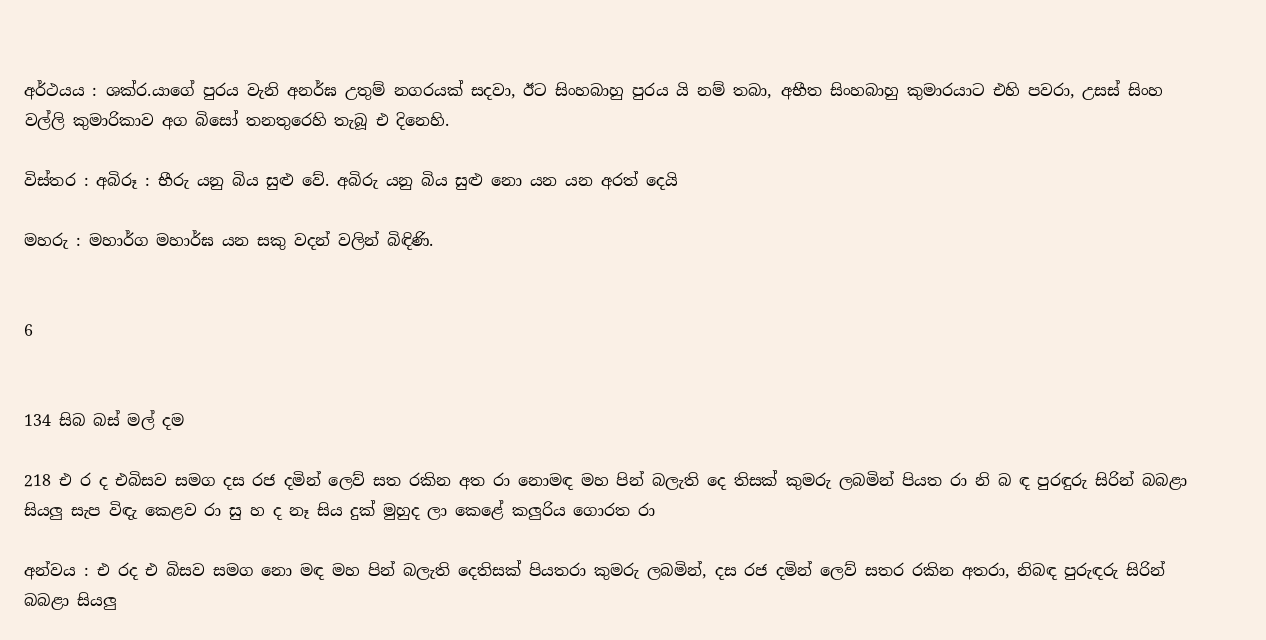අර්ථයය : ශක්ර.යාගේ පුරය වැනි අනර්ඝ උතුම් නගරයක් සදවා, ඊට සිංහබාහු පුරය යි නම් තබා, අභීත සිංහබාහු කුමාරයාට එහි පවරා, උසස් සිංහ වල්ලි කුමාරිකාව අග බිසෝ තනතුරෙහි තැබූ එ දිනෙහි.

විස්තර : අබිරූ : භීරු යනු බිය සුළු වේ. අබිරු යනු බිය සුළු නො යන යන අරත් දෙයි

මහරු : මහාර්ග මහාර්ඝ යන සකු වදන් වලින් බිඳිණි.


6


134 සිබ බස් මල් දම

218 එ ර ද එබිසව සමග දස රජ දමින් ලෙව් සත රකින අත රා නොමඳ මහ පින් බලැති දෙ තිසක් කුමරු ලබමින් පියත රා නි බ ඳ පුරඳුරු සිරින් බබළා සියලු සැප විඳැ කෙළව රා සු හ ද නෑ සිය දුක් මුහුද ලා කෙළේ කලුරිය ගොරත රා

අන්වය : එ රද එ බිසව සමග නො මඳ මහ පින් බලැති දෙතිසක් පියතරා කුමරු ලබමින්, දස රජ දමින් ලෙව් සතර රකින අතරා, නිබඳ පුරුඳරු සිරින් බබළා සියලු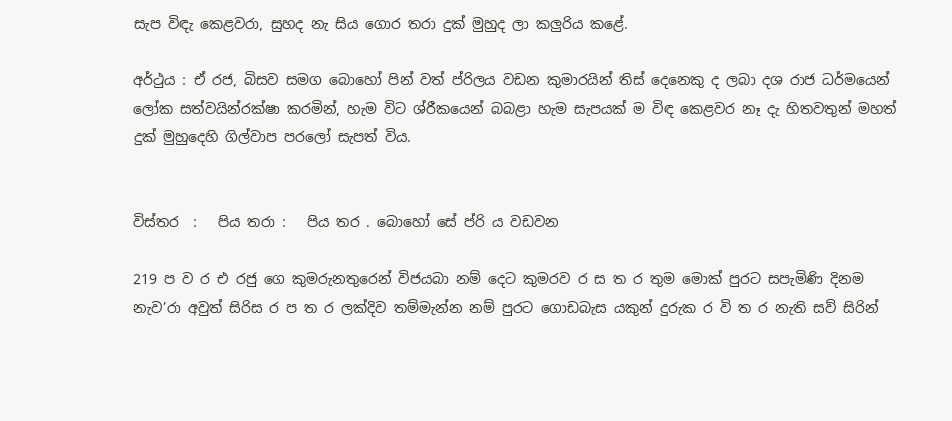සැප විඳැ කෙළවරා, සුහද නැ සිය ගොර තරා දුක් මුහුද ලා කලුරිය කළේ.

අර්ථුය : ඒ රජ, බිසව සමග බොහෝ පින් වත් ප්රිලය වඩන කුමාරයින් තිස් දෙනෙකු ද ලබා දශ රාජ ධර්මයෙන් ලෝක සත්වයින්රක්ෂා කරමින්, හැම විට ශ්රීකයෙන් බබළා හැම සැපයක් ම විඳ කෙළවර නෑ දැ හිතවතුන් මහත් දුක් මුහුදෙහි ගිල්වාප පර‍ලෝ සැපත් විය.


විස්තර  :   පිය තරා :   පිය තර . බොහෝ සේ ප්රි ය වඩවන

219 ප ව ර එ රජු ගෙ කුමරුනතුරෙන් විජයබා නම් දෙට කුමරව ර ස ත ර තුම මොක් පුරට සපැමිණි දිනම නැව’රා අවුත් සිරිස ර ප ත ර ලක්දිව තම්මැන්න නම් පුරට ගොඩබැස යකුන් දුරුක ර වි ත ර නැති සව් සිරින්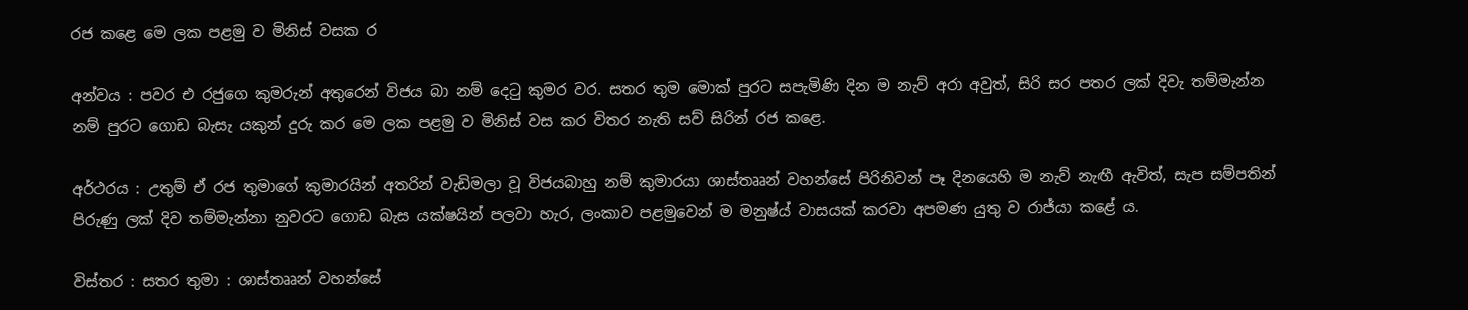රජ ‍කළෙ මෙ ලක ‍පළමු ව මිනිස් වසක ර

අන්වය : පවර එ රජුගෙ කුමරුන් අතුරෙන් විජය බා නම් දෙටු කුමර වර. සතර තුම මොක් පුරට සපැමිණි දින ම නැව් අරා අවුත්, සිරි සර පතර ලක් දිවැ තම්මැන්න නම් පුරට ගොඩ බැසැ යකුන් දුරු කර මෙ ලක පළමු ව මිනිස් වස කර විතර නැති සව් සිරින් රජ කළෙ.

අර්ථරය : උතුම් ඒ රජ තුමාගේ කුමාරයින් අතරින් වැඩිමලා වූ විජයබාහු නම් කුමාරයා ශාස්තෲන් වහන්සේ පිරිනිවන් පෑ දිනයෙහි ම නැව් නැඟී ඇවිත්, සැප සම්පතින් පිරුණු ලක් දිව තම්මැන්නා නුවරට ගොඩ බැස යක්ෂයින් පලවා හැර, ලංකාව පළමුවෙන් ම මනුෂ්ය් වාසයක් කරවා අපමණ යුතු ව රාජ්යා කළේ ය.

විස්තර : සතර තුමා : ශාස්තෲන් වහන්සේ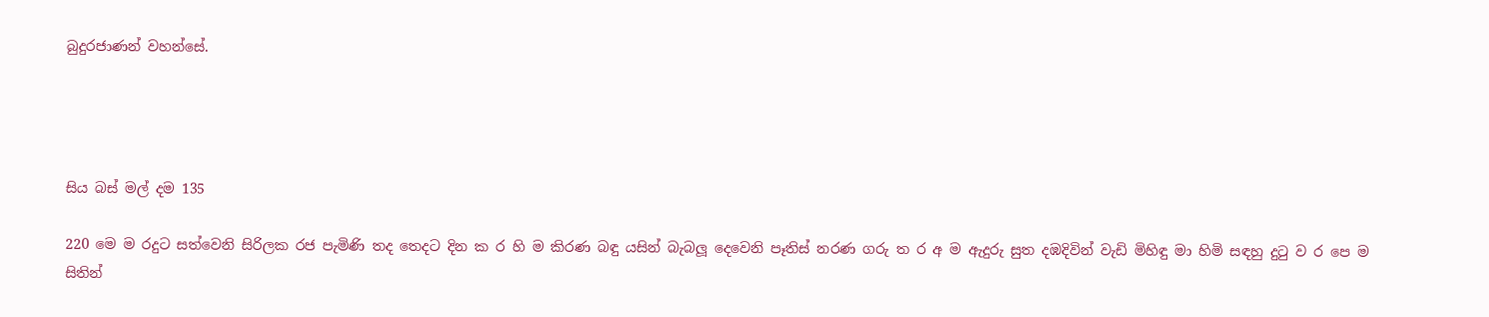බුදුරජාණන් වහන්සේ.




සිය බස් මල් දම 135

220 මෙ ම රදුට සත්වෙනි සිරිලක රජ පැමිණි තද තෙදට දින ක ර හි ම කිරණ බඳු යසින් බැබලූ දෙවෙනි පෑතිස් නරණ ගරු ත ර අ ම ඇදුරු සුත දඹදිවින් වැඩි මිහිඳු මා හිමි සඳහු දුටු ව ර පෙ ම සිතින්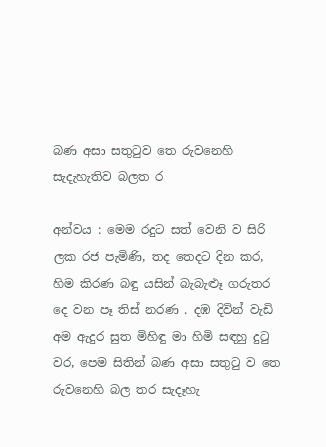බණ අසා සතුටුව තෙ රුවනෙහි සැදැහැතිව බලත ර

අන්වය : මෙම රදුට සත් වෙනි ව සිරි ලක රජ පැමිණි, තද තෙදට දින කර, හිම කිරණ බඳු යසින් බැබැළූ ගරුතර දෙ වන පෑ තිස් නරණ . දඹ දිවින් වැඩි අම ඇදුර සුත මිහිඳු මා හිමි ස‍ඳහු දුටු වර, පෙම සිතින් බණ අසා සතුටු ව තෙ රුවනෙහි බල තර සැදෑහැ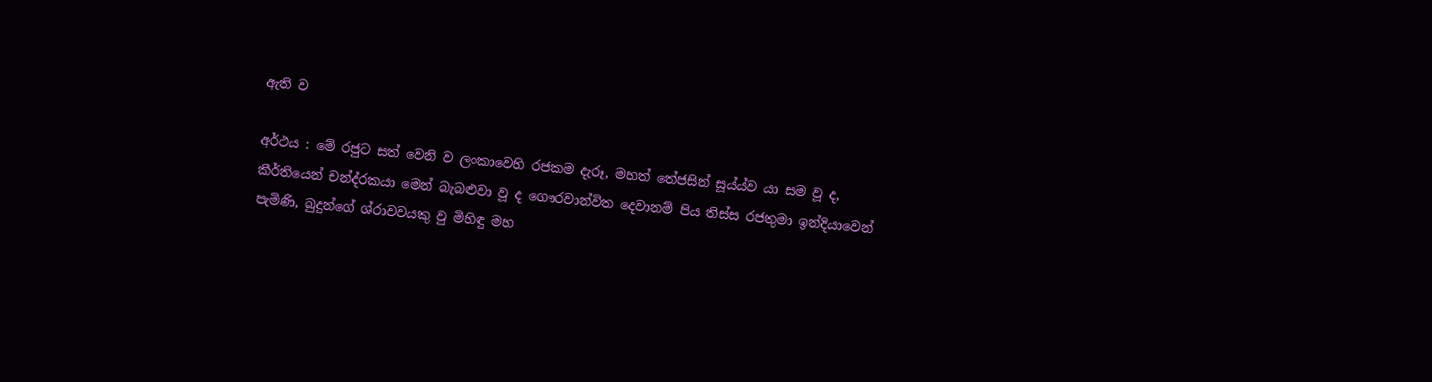ඇති ව

අර්ථය : මේ රජුට සත් වෙනි ව ලංකාවෙහි රජකම දැරූ, මහත් තේජසින් සූය්ය්ව යා සම වූ ද, කීර්තියෙන් චන්ද්රකයා මෙන් බැබළුවා වූ ද ගෞරවාන්විත දෙවානම් පිය තිස්ස රජතුමා ඉන්දියාවෙන් පැමිණි, බුදුන්ගේ ශ්රාවවයකු වු මිහිඳු මහ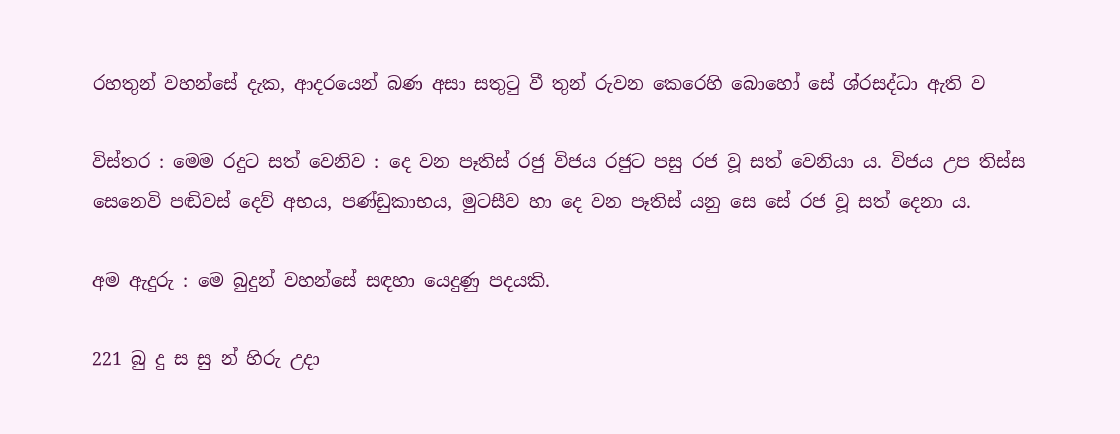රහතුන් වහන්සේ දැක, ආදරයෙන් බණ අසා සතුටු වී තුන් රුවන කෙරෙහි බොහෝ සේ ශ්රසද්ධා ඇති ව

විස්තර : මෙම රදුට සත් වෙනිව : දෙ වන පෑතිස් රජු විජය රජුට පසු රජ වූ සත් වෙනියා ය. විජය උප තිස්ස සෙනෙවි පඬිවස් දෙව් අභය, පණ්ඩුකාභය, මුටසීව හා දෙ වන පෑතිස් යනු සෙ සේ රජ වූ සත් දෙනා ය.

අම ඇදුරු : මෙ බුදුන් වහන්සේ සඳහා යෙදුණු පදයකි.

221 බු දු ස සු න් හිරු උදා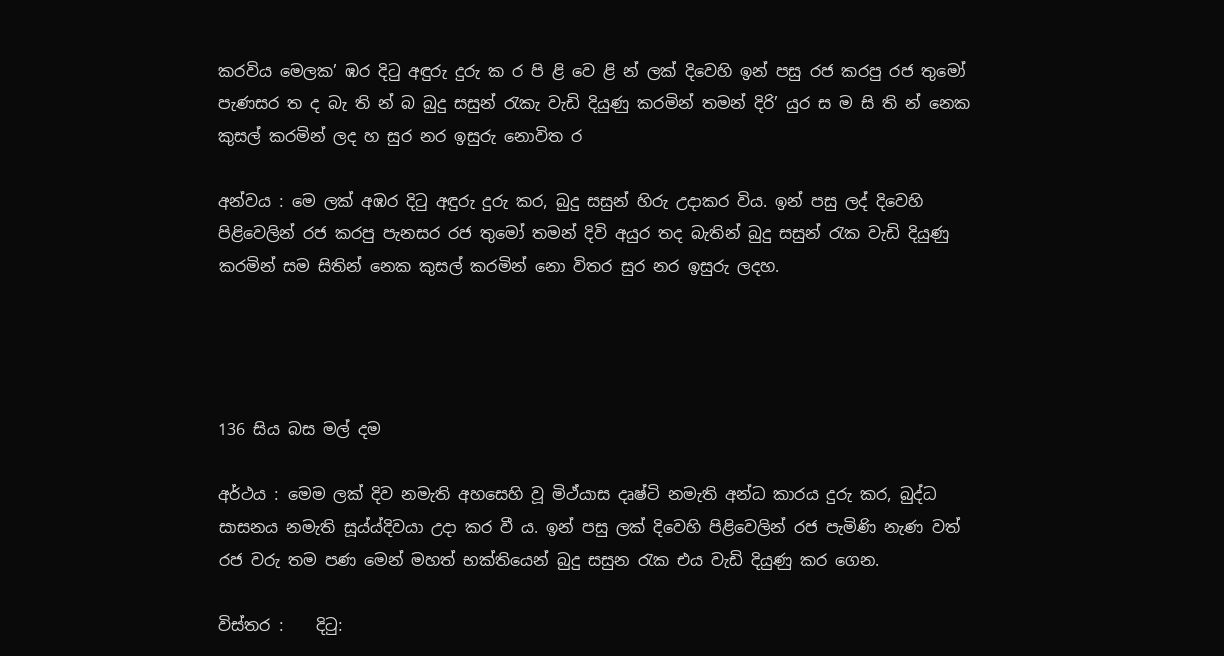කරවිය මෙලක’ ඹර දිටු අඳුරු දුරු ක ර පි ළි වෙ ළි න් ලක් දිවෙහි ඉන් පසු රජ කරපු රජ තුමෝ පැණසර ත ද බැ ති න් බ බුදු සසුන් රැකැ වැඩි දියුණු කරමින් තමන් දිරි’ යුර ස ම සි ති න් නෙක කුසල් කරමින් ලද හ සුර නර ඉසුරු නොවිත ර

අන්වය : මෙ ලක් අඹර දිටු අඳුරු දුරු කර, බුදු සසුන් හිරු උදාකර විය. ඉන් පසු ලද් දිවෙහි පිළිවෙලින් රජ කරපු පැනසර රජ තුමෝ තමන් දිවි අයුර තද බැතින් බුදු සසුන් රැක වැඩි දියුණු කරමින් සම සිතින් නෙක කුසල් කරමින් නො විතර සුර නර ඉසුරු ලදහ.




136 සිය බස මල් දම

අර්ථය : මෙම ලක් දිව නමැති අහසෙහි වූ මිථ්යාස දෘෂ්ටි නමැති අන්ධ කාරය දුරු කර, බුද්ධ සාසනය නමැති සූය්ය්දිවයා උදා කර වී ය. ඉන් පසු ලක් දිවෙහි පිළිවෙලින් රජ පැමිණි නැණ වත් රජ වරු තම පණ මෙන් මහත් භක්තියෙන් බුදු සසුන රැක එය වැඩි දියුණු කර ගෙන.

විස්තර :    දිටු: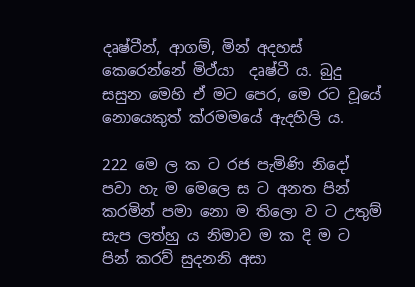දෘෂ්ටීන්, ආගම්, මින් අදහස් කෙ‍රෙන්නේ මිථ්යා  දෘෂ්ටී ය. බුදු සසුන මෙහි ඒ මට පෙර, මෙ රට වූයේ නොයෙකුත් ක්රමමයේ ඇදහිලි ය.

222 මෙ ල ක ට රජ පැමිණි නිදෝ පවා හැ ම මෙලෙ ස ට අනත පින් කරමින් පමා නො ම තිලො ව ට උතුම් සැප ලත්හු ය නිමාව ම ක දි ම ට පින් කරව් සුදනනි අසා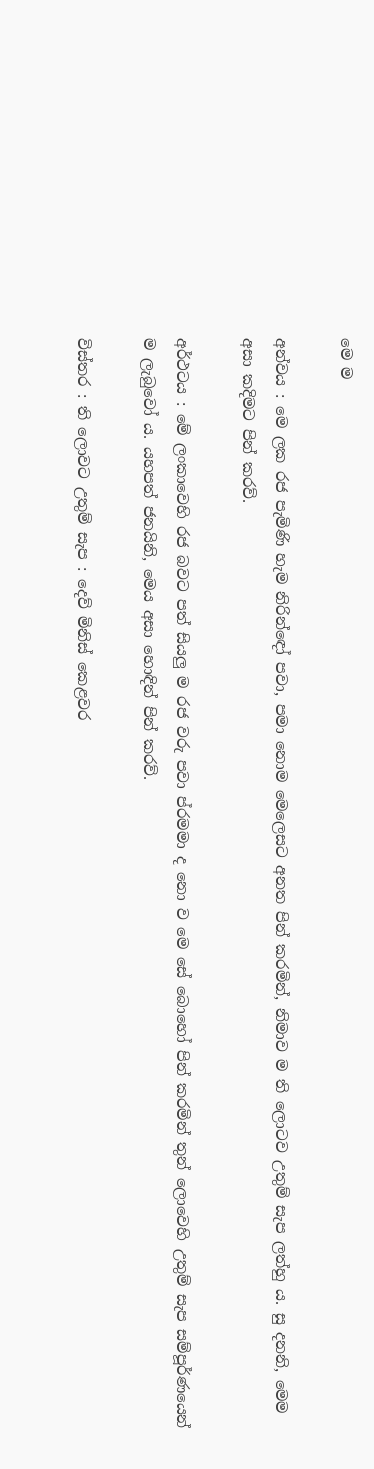මෙ ම

අන්වය : මෙ ලක රජ පැමිණි හැම නිරින්ඳෝ පවා, පමා නොම මෙලෙසට අනත පින් කරමින්, නිමාව ම ති ලොටව උතුම් සැප ලත්හු ය. සු දනනි, මෙම අසා කදිමට පින් කරව්.

අර්ථටය : මේ ලංකාවෙහි රජ බවට පත් සියලු ම රජ වරු පවා ප්රමමා ද නො ව මෙ‍ සේ බොහෝ පින් කරමින් තුන් ලොවෙහි උතුම් සැප සම්පූර්ණයෙන් ම ලැබුවෝ ය. යහපත් ජනයිනි, මෙය අසා ‍හොඳින් පින් කරව්.

විස්තර : ති ලොවට උතුම් සැප : දෙව් ‍මිනිස් කෙළවර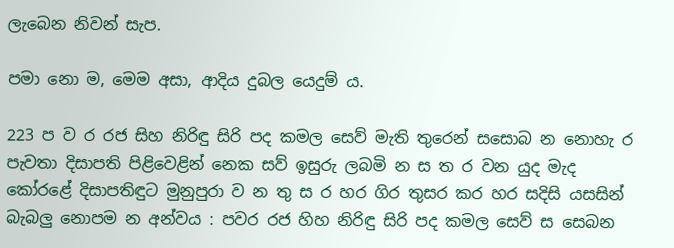ලැබෙන නිවන් සැප.

පමා නො ම, මෙම අසා, ආදිය දුබල යෙදුම් ය.

223 ප ව ර රජ සිහ නිරිඳු සිරි පද කමල සෙව් මැති තුරෙන් සසොබ න නොහැ ර පැවතා දිසාපති පිළිවෙළින් නෙක සව් ඉසුරු ලබමි න ස ත ර වන යුද මැද කෝරළේ දිසාපතිඳුට මුනුපුරා ව න තු ස ර හර ගිර තුසර කර හර සදිසි යසසින් බැබලු නොපම න අන්වය : පවර රජ හිහ නිරිඳු සිරි පද කමල සෙව් ස සෙබන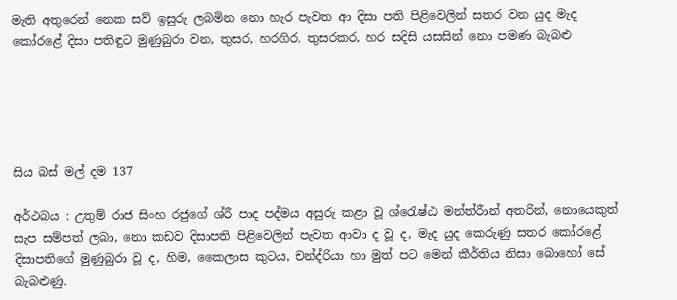මැති අතුරෙන් නෙක සව් ඉසුරු ලබමින නො හැර පැවත ආ දිසා පති පිළිවෙලින් සතර වන යුද මැද කෝරළේ දිසා පතිඳුට මුණුබුරා වන, තුසර, හරගිර. තුසරකර, හර සදිසි යසසින් නො පමණ බැබළු





සිය බස් මල් දම 137

අර්ථබය : උතුම් රාජ සිංහ රජුගේ ශ්රී පාද පද්මය අසුරු කළා වූ ශ්රෙැෂ්ඨ මන්ත්රීාන් අතරින්, නොයෙකුත් සැප සම්පත් ලබා, නො කඩව දිසාපති පිළිවෙලින් පැවත ආවා ද වූ ද, මැද යුද කෙරුණු සතර කෝරළේ දිසාපතිගේ මුණුබුරා වූ ද, හිම, කෛලාස කුටය, චන්ද්රියා හා මුත් පට මෙන් කීර්තිය නිසා බොහෝ සේ බැබළුණු.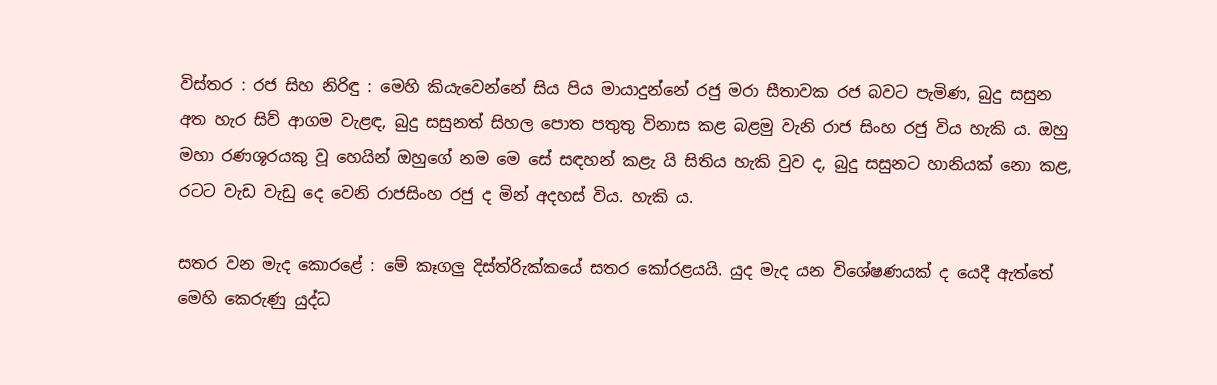විස්තර : රජ සිහ නිරිඳු : මෙහි කියැවෙන්නේ සිය පිය මායාදුන්නේ රජු මරා සීතාවක රජ බවට පැමිණ, බුදු සසුන අත හැර සිව් ආගම වැළඳ, බුදු සසුනත් සිහල පොත පතුතු විනාස කළ බළමු වැනි රාජ සිංහ රජු විය හැකි ය. ඔහු මහා රණශූරයකු වූ හෙයින් ඔහුගේ නම මෙ‍ සේ සඳහන් කළැ යි සිතිය හැකි වුව ද, බුදු සසුනට හානියක් නො කළ, රටට වැඩ වැඩු දෙ වෙනි රාජසිංහ රජු ද මින් අදහස් විය. හැකි ය.

සතර වන මැද කොරළේ : මේ කෑගලු දිස්ත්රිැක්කයේ සතර කෝරළයයි. යුද මැද යන විශේෂණයක් ද යෙදී ඇත්තේ මෙහි කෙරුණු යුද්ධ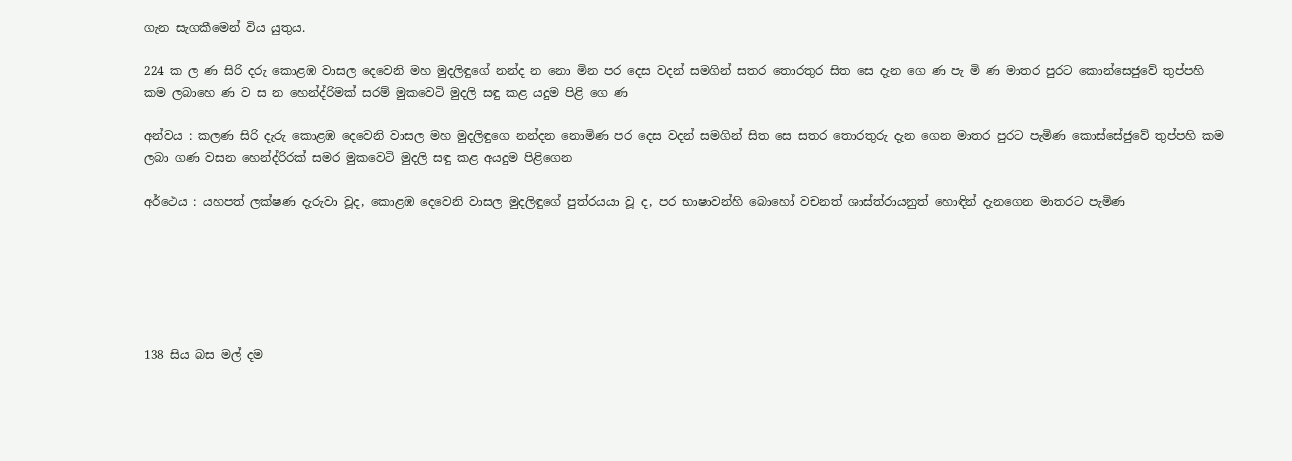ගැන සැගකීමෙන් විය යුතුය.

224 ක ල ණ සිරි දරු කොළඹ වාසල දෙවෙනි මහ මුදලිඳුගේ නන්ද න නො මින පර දෙස වදන් සමගින් සතර තොරතුර සිත සෙ දැන ගෙ ණ පැ මි ණ මාතර පුරට කොන්සෙජුවේ තුප්පහි කම ලබාහෙ ණ ව ස න හෙන්ද්රිමක් සරම් මුකවෙටි මුදලි සඳු කළ යදුම පිළි ගෙ ණ

අන්වය : කලණ සිරි දැරු කොළඹ දෙවෙනි වාසල මහ මුදලිඳුගෙ නන්දන නොමිණ පර දෙස වදන් සමගින් සිත සෙ සතර තොරතුරු දැන ගෙන මාතර පුරට පැමිණ කොස්සේජුවේ තුප්පහි කම ලබා ගණ වසන හෙන්ද්රිරක් සමර මුකවෙටි මුදලි සඳු කළ අයදුම පිළිගෙන

අර්ථෙය : යහපත් ලක්ෂණ දැරුවා වූද, කොළඹ දෙවෙනි වාසල මුදලිඳුගේ පුත්රයයා වූ ද, පර භාෂාවන්හි බොහෝ වචනත් ශාස්ත්රායනුත් හොඳින් දැනගෙන මාතරට පැමිණ






138 සිය බස මල් දම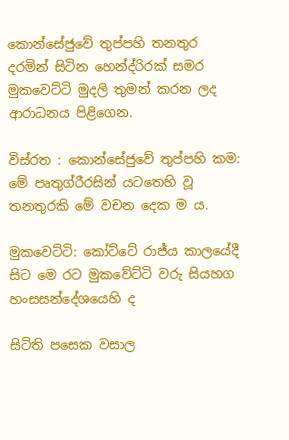කොන්සේජුවේ තුප්පහි තනතුර දරමින් සිටින හෙන්ද්රිරක් සමර මුකවෙට්ටි මුදලි තුමන් කරන ලද ආරාධනය පිළිගෙන.

විස්රත : කොන්සේජුවේ තුප්පහි කම: මේ පෘතුග්රීරසින් යටතෙහි වූ තනතුරකි මේ වචන දෙක ම ය.

මුකවෙට්ටි: කෝට්ටේ රාජ්ය කාලයේදී සිට මෙ රට මුකවේට්ටි වරු සියහග හංසසන්දේශයෙහි ද

සිටිති පසෙක වසාල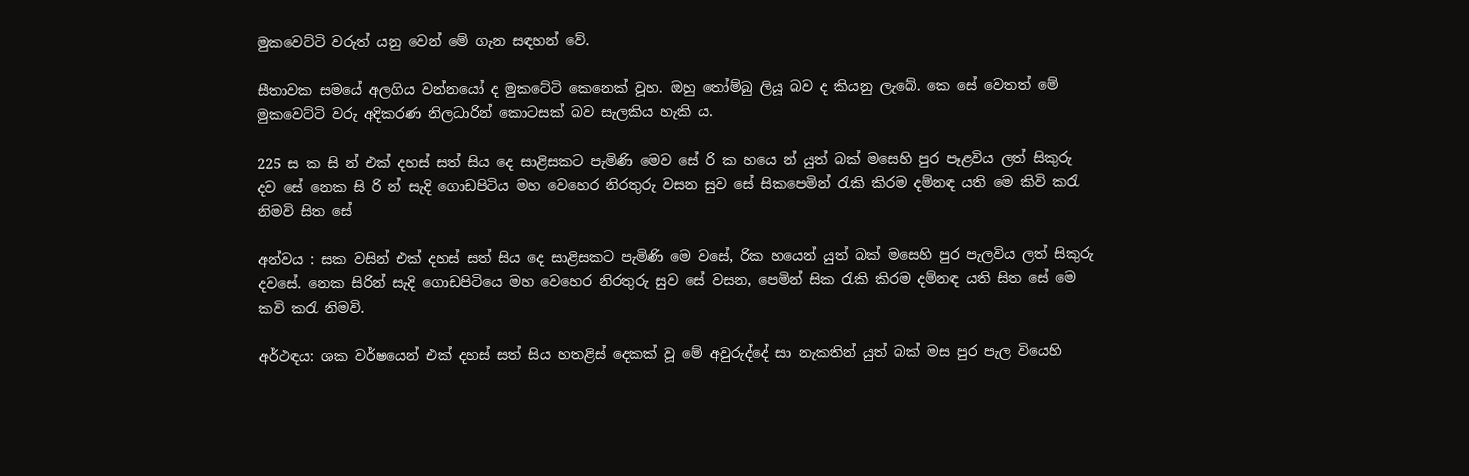මුකවෙට්ටි වරුත් යනු‍ වෙන් මේ ගැන සඳහන් වේ.

සීතාවක සමයේ අලගිය වන්නයෝ ද මුකටේටි කෙනෙක් වූහ. ඔහු තෝම්බු ලියූ බව ද කියනු ලැබේ. කෙ සේ වෙතත් මේ මුකවෙට්ටි වරු අදිකරණ නිලධාරින් කොටසක් බව සැලකිය හැකි ය.

225 ස ක සි න් එක් දහස් සත් සිය දෙ සාළිසකට පැමිණි මෙව සේ රි ක හයෙ න් යුත් බක් මසෙහි පුර පෑළවිය ලත් සිකුරු දව සේ නෙක සි රි න් සැදි ගොඩපිටිය මහ වෙහෙර නිරතුරු වසන සුව සේ සිකපෙමින් රැකි කිරම දම්නඳ යති මෙ කිවි කරැ නිමවි සිත සේ

අන්වය : සක වසින් එක් දහස් සත් සිය දෙ සාළිසකට පැමිණි මෙ ‍වසේ, රික හයෙන් යුත් බක් මසෙහි පුර පැලවිය ලත් සිකුරු දවසේ. නෙක සිරින් සැදි ගොඩපිටියෙ මහ වෙහෙර නිරතුරු සුව සේ වසන, පෙමින් සික රැකි කිරම දම්නඳ යති සිත සේ මෙ කවි කරැ නිමවි.

අර්ථඳය: ශක වර්ෂයෙන් එක් දහස් සත් සිය හතළිස් දෙකක් වූ මේ අවුරුද්දේ සා නැකතින් යුත් බක් මස පුර පැල වියෙහි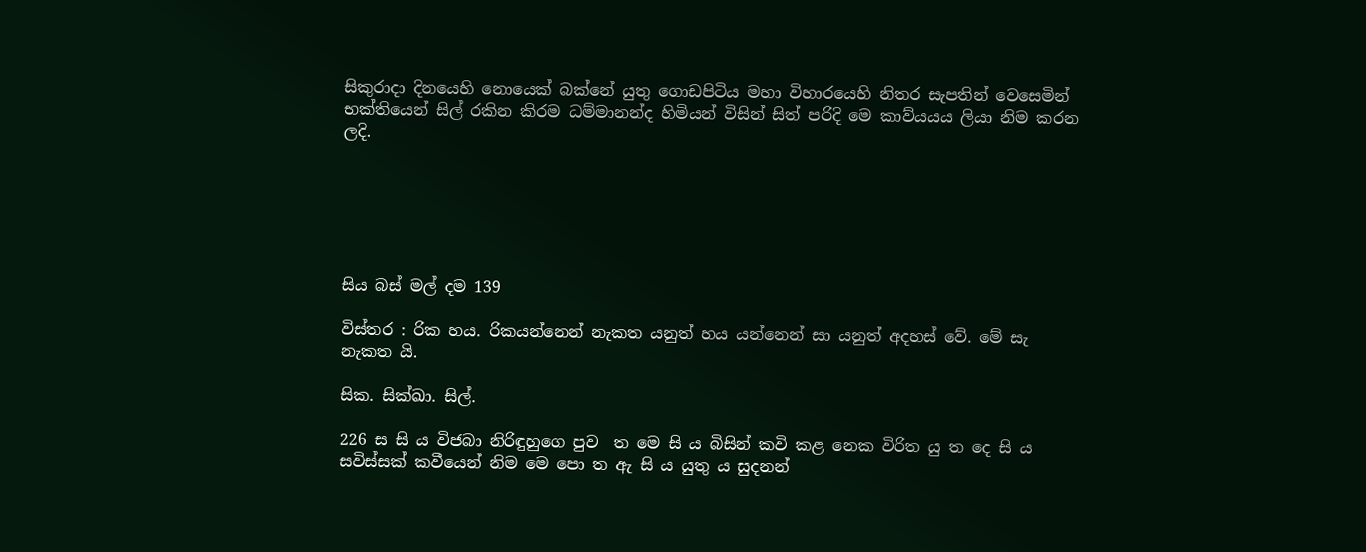සිකුරාදා දිනයෙහි නොයෙක් බක්නේ යුතු ගොඩපිටිය මහා විහාරයෙහි නිතර සැපතින් වෙසෙමින් භක්තියෙන් සිල් රකින කිරම ධම්මානන්ද හිමියන් විසින් සිත් පරිදි මෙ කාව්යයය ලියා නිම කරන ලදි.






සිය බස් මල් දම 139

විස්තර : රික හය. රිකයන්නෙන් නැකත යනුත් හය යන්නෙන් සා යනුත් අදහස් වේ. මේ සැ නැකත යි.

සික. සික්ඛා. සිල්.

226 ස සි ය විජබා නිරිඳුහුගෙ පුව ‍ ත මෙ සි ය බිසින් කවි කළ නෙක විරිත යු ත දෙ සි ය සවිස්සක් කවීයෙන් නිම මෙ‍ පො ත ඇ සි ය යුතු ය සුදනන්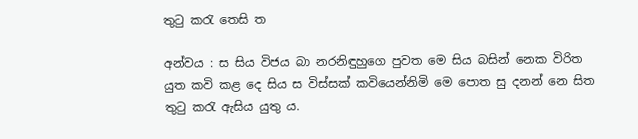තුටු කරැ තෙසි ත

අන්වය : ස සිය විජය බා නරනිඳුහුගෙ පුවත මෙ සිය බසින් නෙක විරිත යුත කවි කළ දෙ සිය ස විස්සක් කවියෙන්නිමි මෙ පොත සු දනන් නෙ සිත තුටු කරැ ඇසිය යුතු ය.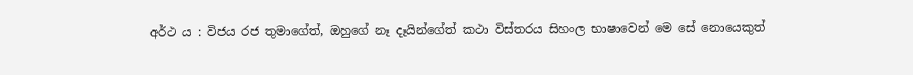අර්ථ ය : විජය රජ තුමාගේත්, ඔහුගේ නෑ දෑයින්ගේත් කථා විස්තරය සිහංල භාෂාවෙන් මෙ සේ නොයෙකුත්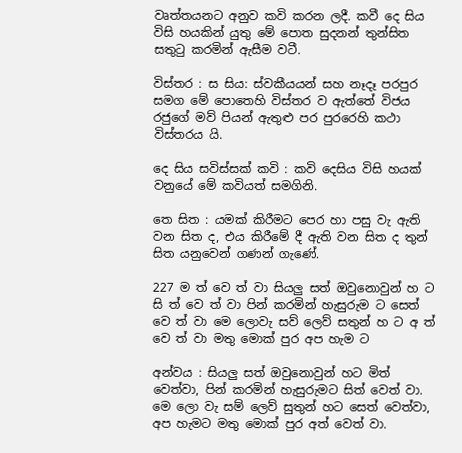වෘත්තයනට අනුව කවි කරන ලදී. කවී දෙ සිය විසි හයකින් යුතු මේ පොත සුදනන් තුන්සිත සතුටු කරමින් ඇසීම වටී.

විස්තර : ස සිය: ස්වකීයයන් සහ නෑදෑ පරපුර සමග මේ පොතෙහි විස්තර ව ඇත්තේ විජය රජුගේ මව් පියන් ඇතුළු පර පුරරෙහි කථා විස්තරය යි.

දෙ සිය සවිස්සක් කවි : කවි දෙසිය විසි හයක් වනුයේ මේ කවියත් සමගිනි.

තෙ සිත : යමක් කිරීමට පෙර හා පසු වැ ඇති වන සිත ද, එය කිරීමේ දී ඇති වන සිත ද තුන් සිත යනුවෙන් ගණන් ගැණේ.

227 ම ත් වෙ ත් වා සියලු සත් ඔවුනොවුන් හ ට සි ත් වෙ ත් වා පින් කරමින් හැසුරුම ‍ට සෙත් වෙ ත් වා මෙ ලොවැ සව් ලෙව් සතුන් හ ට අ ත් වෙ ත් වා මතු මොක් පුර ‍අප හැම ට

අන්වය : සියලු සත් ඔවුනොවුන් හට මිත් වෙත්වා, පින් කරමින් හැසුරුමට සිත් වෙත් වා. මෙ ලො වැ සම් ලෙව් සුතුන් හට සෙත් වෙත්වා, අප හැමට මතු මොක් පුර අත් වෙත් වා.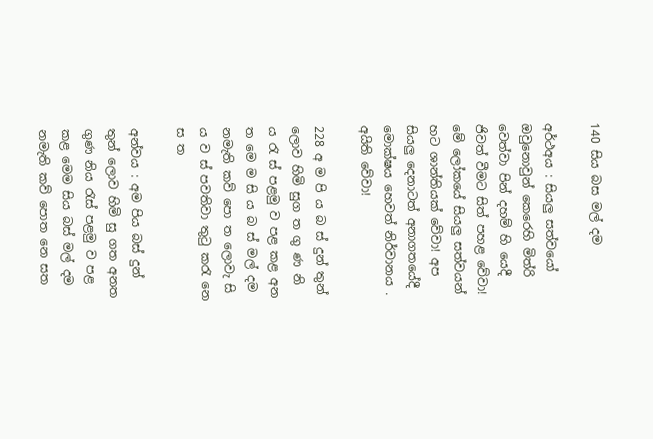140 සිය බස මල් දම

අර්ථඅය : සියලු සත්වයෝ ඔවුනොවුන් කෙරෙහි මිත්රි වෙත්වා පින් දහම් හි යෙදී ජිවත් වීමට සිත් පහළ වේවා! මේ ලෝකයේ සියලු සත්වයන් හට ශාන්තියක් වේවා! අප සියලු දෙනාටත් අනාගතයේදී මොක්ෂය හෙවත් නිර්වානය . අයිති වේවා!

228 අ ම පි ය බ ස් දුන් තුන් ලොව හිමි සුග ත ගු ණ නි ය රැ ස් පළමු ව පළ කළ අන ත මෙ ම සි ය බ ස් මල් දම නමැති කව් පො ත ලොවැ සි ය ව ස් පවතිවා තුටු කරැ නෙ ස ත

අන්වය : අම පිය බස් දුන් තුන් ලොව හිමි සු ගත අනත ගුණ නිය රැස් පළමු ව පළ කළ මෙම සිය බස් මල් දම නමැති කව් පොත නෙ සත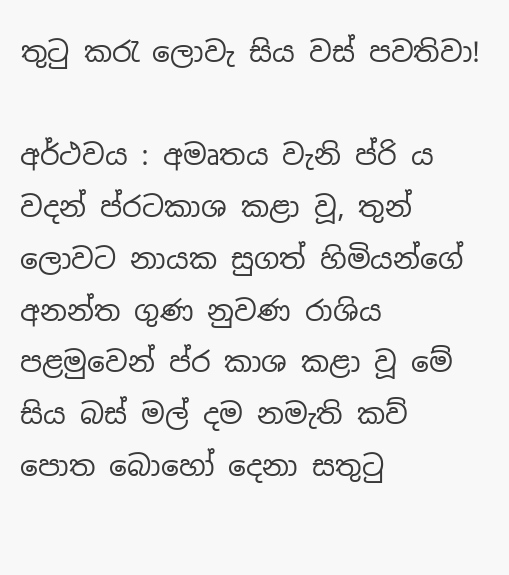තුටු කරැ ලොවැ සිය වස් පවතිවා!

අර්ථවය : අමෘතය වැනි ප්රි ය වදන් ප්රටකාශ කළා වූ, තුන් ලොවට නායක සුගත් හිමියන්ගේ අනන්ත ගුණ නුවණ රාශිය පළමුවෙන් ප්ර කාශ කළා වූ මේ සිය බස් මල් දම නමැති කව් පොත බොහෝ දෙනා සතුටු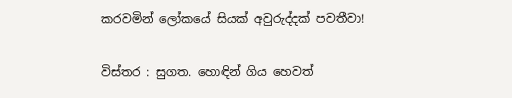කරවමින් ලෝකයේ සියක් අවුරුද්දක් ‍පවතීවා!

විස්තර : සුගත. හොඳින් ‍ගිය හෙවත්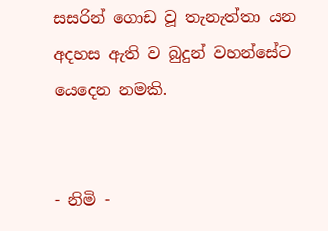සසරින් ගොඩ වූ තැනැත්තා යන අදහස ඇති ව බුදුන් වහන්සේට යෙදෙන නමකි.


- නිමි -